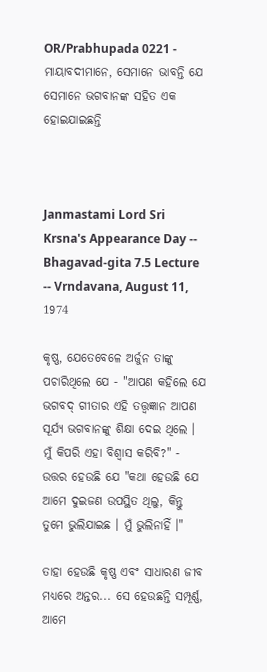OR/Prabhupada 0221 - ମାୟାବଦୀମାନେ, ସେମାନେ ଭାବନ୍ତି ଯେ ସେମାନେ ଭଗବାନଙ୍କ ସହିତ ଏକ ହୋଇଯାଇଛନ୍ତି



Janmastami Lord Sri Krsna's Appearance Day -- Bhagavad-gita 7.5 Lecture -- Vrndavana, August 11, 1974

କୃଷ୍ଣ, ଯେତେବେଳେ ଅର୍ଜୁନ ତାଙ୍କୁ ପଚାରିଥିଲେ ଯେ - "ଆପଣ କହିଲେ ଯେ ଭଗବଦ୍ ଗୀତାର ଏହି ତତ୍ତ୍ଵଜ୍ଞାନ ଆପଣ ସୂର୍ଯ୍ୟ ଭଗବାନଙ୍କୁ ଶିକ୍ଷା ଦେଇ ଥିଲେ । ମୁଁ କିପରି ଏହା ବିଶ୍ଵାସ କରିବି?" - ଉତ୍ତର ହେଉଛି ଯେ "କଥା ହେଉଛି ଯେ ଆମେ ଦୁଇଜଣ ଉପସ୍ଥିତ ଥିଲୁ, କିନ୍ତୁ ତୁମେ ଭୁଲିଯାଇଛ । ମୁଁ ଭୁଲିନାହିଁ ।"

ତାହା ହେଉଛି କୃଷ୍ଣ ଏବଂ ସାଧାରଣ ଜୀବ ମଧ୍ୟରେ ଅନ୍ତର... ସେ ହେଉଛନ୍ତି ସମ୍ପୂର୍ଣ୍ଣ, ଆମେ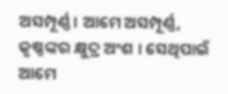ଅସମ୍ପୂର୍ଣ୍ଣ । ଆମେ ଅସମ୍ପୂର୍ଣ୍ଣ, କୃଷ୍ଣଙ୍କର କ୍ଷୁଦ୍ର ଅଂଶ । ସେଥିପାଇଁ ଆମେ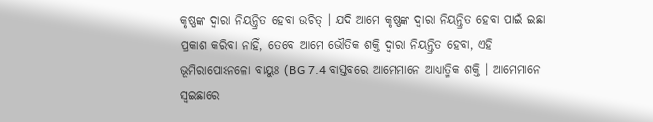କୃଷ୍ଣଙ୍କ ଦ୍ଵାରା ନିୟନ୍ତ୍ରିତ ହେବା ଉଚିତ୍ । ଯଦି ଆମେ କୃଷ୍ଣଙ୍କ ଦ୍ଵାରା ନିୟନ୍ତ୍ରିତ ହେବା ପାଇଁ ଇଛା ପ୍ରକାଶ କରିବା ନାହିଁ, ତେବେ ଆମେ ଭୌତିକ ଶକ୍ତି ଦ୍ଵାରା ନିୟନ୍ତ୍ରିତ ହେବା, ଏହି ଭୂମିରାପୋଽନଳୋ ବାୟୁଃ (BG 7.4 ବାସ୍ତବରେ ଆମେମାନେ ଆଧ୍ୟାତ୍ମିକ ଶକ୍ତି । ଆମେମାନେ ସ୍ଵଇଛାରେ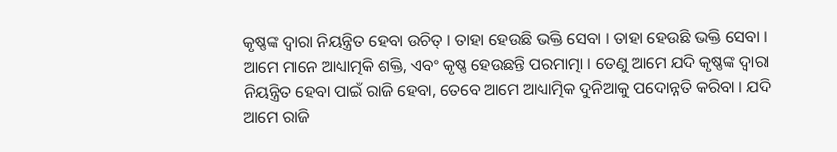କୃଷ୍ଣଙ୍କ ଦ୍ଵାରା ନିୟନ୍ତ୍ରିତ ହେବା ଉଚିତ୍ । ତାହା ହେଉଛି ଭକ୍ତି ସେବା । ତାହା ହେଉଛି ଭକ୍ତି ସେବା । ଆମେ ମାନେ ଆଧ୍ୟାତ୍ମକି ଶକ୍ତି, ଏବଂ କୃଷ୍ଣ ହେଉଛନ୍ତି ପରମାତ୍ମା । ତେଣୁ ଆମେ ଯଦି କୃଷ୍ଣଙ୍କ ଦ୍ଵାରା ନିୟନ୍ତ୍ରିତ ହେବା ପାଇଁ ରାଜି ହେବା, ତେବେ ଆମେ ଆଧ୍ୟାତ୍ମିକ ଦୁନିଆକୁ ପଦୋନ୍ନତି କରିବା । ଯଦି ଆମେ ରାଜି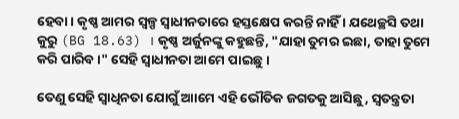ହେବା । କୃଷ୍ଣ ଆମର ସ୍ଵଳ୍ପ ସ୍ଵାଧୀନତାରେ ହସ୍ତକ୍ଷେପ କରନ୍ତି ନାହିଁ । ଯଥେଚ୍ଛସି ତଥା କୁରୁ (BG 18.63) । କୃଷ୍ଣ ଅର୍ଜୁନଙ୍କୁ କହୁଛନ୍ତି, "ଯାହା ତୁମର ଇଛା, ତାହା ତୁମେ କରି ପାରିବ ।" ସେହି ସ୍ଵାଧୀନତା ଆମେ ପାଇଛୁ ।

ତେଣୁ ସେହି ସ୍ଵାଧିନତା ଯୋଗୁଁ ଆାମେ ଏହି ଭୌତିକ ଜଗତକୁ ଆସିଛୁ, ସ୍ଵତନ୍ତ୍ରତା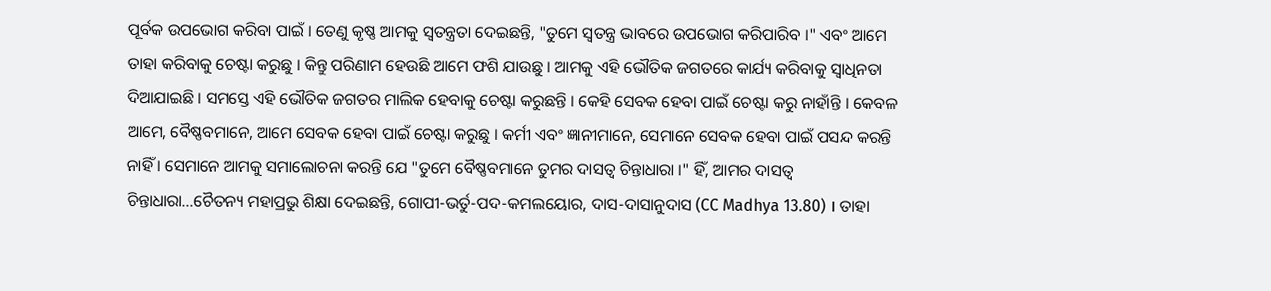ପୂର୍ବକ ଉପଭୋଗ କରିବା ପାଇଁ । ତେଣୁ କୃଷ୍ଣ ଆମକୁ ସ୍ଵତନ୍ତ୍ରତା ଦେଇଛନ୍ତି, "ତୁମେ ସ୍ଵତନ୍ତ୍ର ଭାବରେ ଉପଭୋଗ କରିପାରିବ ।" ଏବଂ ଆମେ ତାହା କରିବାକୁ ଚେଷ୍ଟା କରୁଛୁ । କିନ୍ତୁ ପରିଣାମ ହେଉଛି ଆମେ ଫଶି ଯାଉଛୁ । ଆମକୁ ଏହି ଭୌତିକ ଜଗତରେ କାର୍ଯ୍ୟ କରିବାକୁ ସ୍ଵାଧିନତା ଦିଆଯାଇଛି । ସମସ୍ତେ ଏହି ଭୌତିକ ଜଗତର ମାଲିକ ହେବାକୁ ଚେଷ୍ଟା କରୁଛନ୍ତି । କେହି ସେବକ ହେବା ପାଇଁ ଚେଷ୍ଟା କରୁ ନାହାଁନ୍ତି । କେବଳ ଆମେ, ବୈଷ୍ଣବମାନେ, ଆମେ ସେବକ ହେବା ପାଇଁ ଚେଷ୍ଟା କରୁଛୁ । କର୍ମୀ ଏବଂ ଜ୍ଞାନୀମାନେ, ସେମାନେ ସେବକ ହେବା ପାଇଁ ପସନ୍ଦ କରନ୍ତି ନାହିଁ । ସେମାନେ ଆମକୁ ସମାଲୋଚନା କରନ୍ତି ଯେ "ତୁମେ ବୈଷ୍ଣବମାନେ ତୁମର ଦାସତ୍ଵ ଚିନ୍ତାଧାରା ।" ହିଁ, ଆମର ଦାସତ୍ଵ ଚିନ୍ତାଧାରା...ଚୈତନ୍ୟ ମହାପ୍ରଭୁ ଶିକ୍ଷା ଦେଇଛନ୍ତି, ଗୋପୀ-ଭର୍ତୁ-ପଦ-କମଲୟୋର, ଦାସ-ଦାସାନୁଦାସ (CC Madhya 13.80) । ତାହା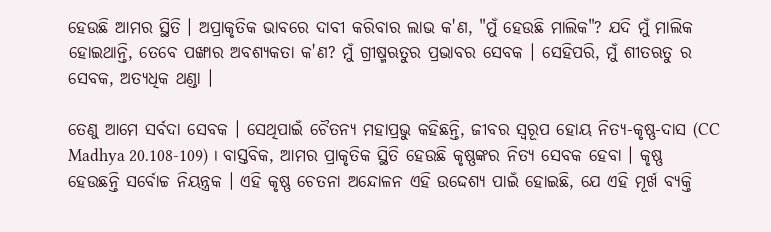ହେଉଛି ଆମର ସ୍ଥିତି । ଅପ୍ରାକୃତିକ ଭାବରେ ଦାବୀ କରିବାର ଲାଭ କ'ଣ, "ମୁଁ ହେଉଛି ମାଲିକ"? ଯଦି ମୁଁ ମାଲିକ ହୋଇଥାନ୍ତି, ତେବେ ପଙ୍ଖାର ଅବଶ୍ୟକତା କ'ଣ? ମୁଁ ଗ୍ରୀଷ୍ମଋତୁର ପ୍ରଭାବର ସେବକ । ସେହିପରି, ମୁଁ ଶୀତଋତୁ ର ସେବକ, ଅତ୍ୟଧିକ ଥଣ୍ଡା ।

ତେଣୁ ଆମେ ସର୍ବଦା ସେବକ । ସେଥିପାଇଁ ଚୈତନ୍ୟ ମହାପ୍ରଭୁ କହିଛନ୍ତି, ଜୀବର ସ୍ଵରୂପ ହୋୟ ନିତ୍ୟ-କୃଷ୍ଣ-ଦାସ (CC Madhya 20.108-109) । ବାସ୍ତବିକ, ଆମର ପ୍ରାକୃତିକ ସ୍ଥିତି ହେଉଛି କୃଷ୍ଣଙ୍କର ନିତ୍ୟ ସେବକ ହେବା । କୃଷ୍ଣ ହେଉଛନ୍ତି ସର୍ବୋଚ୍ଚ ନିୟନ୍ତ୍ରକ । ଏହି କୃଷ୍ଣ ଚେତନା ଅନ୍ଦୋଳନ ଏହି ଉଦ୍ଦେଶ୍ୟ ପାଇଁ ହୋଇଛି, ଯେ ଏହି ମୂର୍ଖ ବ୍ୟକ୍ତି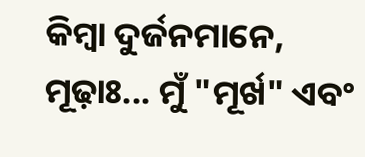କିମ୍ଵା ଦୁର୍ଜନମାନେ, ମୂଢ଼ାଃ... ମୁଁ "ମୂର୍ଖ" ଏବଂ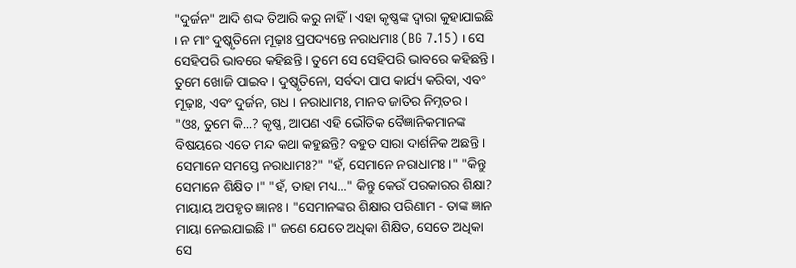"ଦୁର୍ଜନ" ଆଦି ଶଦ୍ଦ ତିଆରି କରୁ ନାହିଁ । ଏହା କୃଷ୍ଣଙ୍କ ଦ୍ଵାରା କୁହାଯାଇଛି । ନ ମାଂ ଦୁଷ୍କୃତିନୋ ମୂଢ଼ାଃ ପ୍ରପଦ୍ୟନ୍ତେ ନରାଧମାଃ (BG 7.15) । ସେ ସେହିପରି ଭାବରେ କହିଛନ୍ତି । ତୁମେ ସେ ସେହିପରି ଭାବରେ କହିଛନ୍ତି । ତୁମେ ଖୋଜି ପାଇବ । ଦୁଷ୍କୃତିନୋ, ସର୍ବଦା ପାପ କାର୍ଯ୍ୟ କରିବା, ଏବଂ ମୂଢ଼ାଃ, ଏବଂ ଦୁର୍ଜନ, ଗଧ । ନରାଧାମଃ, ମାନବ ଜାତିର ନିମ୍ନତର । "ଓଃ, ତୁମେ କି...? କୃଷ୍ଣ, ଆପଣ ଏହି ଭୌତିକ ବୈଜ୍ଞାନିକମାନଙ୍କ ବିଷୟରେ ଏତେ ମନ୍ଦ କଥା କହୁଛନ୍ତି? ବହୁତ ସାରା ଦାର୍ଶନିକ ଅଛନ୍ତି । ସେମାନେ ସମସ୍ତେ ନରାଧାମଃ?" "ହଁ, ସେମାନେ ନରାଧାମଃ ।" "କିନ୍ତୁ ସେମାନେ ଶିକ୍ଷିତ ।" "ହଁ, ତାହା ମଧ୍ୟ..." କିନ୍ତୁ କେଉଁ ପରକାରର ଶିକ୍ଷା? ମାୟାୟ ଅପହୃତ ଜ୍ଞାନଃ । "ସେମାନଙ୍କର ଶିକ୍ଷାର ପରିଣାମ - ତାଙ୍କ ଜ୍ଞାନ ମାୟା ନେଇଯାଇଛି ।" ଜଣେ ଯେତେ ଅଧିକା ଶିକ୍ଷିତ, ସେତେ ଅଧିକା ସେ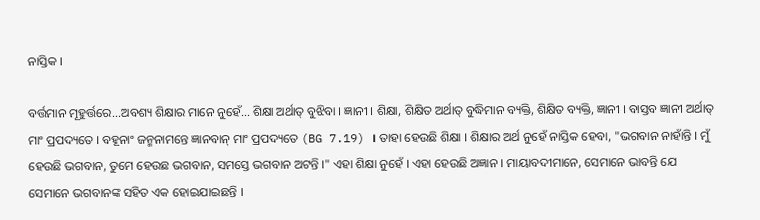ନାସ୍ତିକ ।

ବର୍ତ୍ତମାନ ମୂହୁର୍ତ୍ତରେ...ଅବଶ୍ୟ ଶିକ୍ଷାର ମାନେ ନୁହେଁ... ଶିକ୍ଷା ଅର୍ଥାତ୍ ବୁଝିବା । ଜ୍ଞାନୀ । ଶିକ୍ଷା, ଶିକ୍ଷିତ ଅର୍ଥାତ୍ ବୁଦ୍ଧିମାନ ବ୍ୟକ୍ତି, ଶିକ୍ଷିତ ବ୍ୟକ୍ତି, ଜ୍ଞାନୀ । ବାସ୍ତବ ଜ୍ଞାନୀ ଅର୍ଥାତ୍ ମାଂ ପ୍ରପଦ୍ୟତେ । ବହୂନାଂ ଜନ୍ମନାମନ୍ତେ ଜ୍ଞାନବାନ୍ ମାଂ ପ୍ରପଦ୍ୟତେ (BG 7.19) । ତାହା ହେଉଛି ଶିକ୍ଷା । ଶିକ୍ଷାର ଅର୍ଥ ନୁହେଁ ନାସ୍ତିକ ହେବା, "ଭଗବାନ ନାହାଁନ୍ତି । ମୁଁ ହେଉଛି ଭଗବାନ, ତୁମେ ହେଉଛ ଭଗବାନ, ସମସ୍ତେ ଭଗବାନ ଅଟନ୍ତି ।" ଏହା ଶିକ୍ଷା ନୁହେଁ । ଏହା ହେଉଛି ଅଜ୍ଞାନ । ମାୟାବଦୀମାନେ, ସେମାନେ ଭାବନ୍ତି ଯେ ସେମାନେ ଭଗବାନଙ୍କ ସହିତ ଏକ ହୋଇଯାଇଛନ୍ତି ।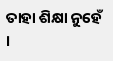ତାହା ଶିକ୍ଷା ନୁହେଁ ।